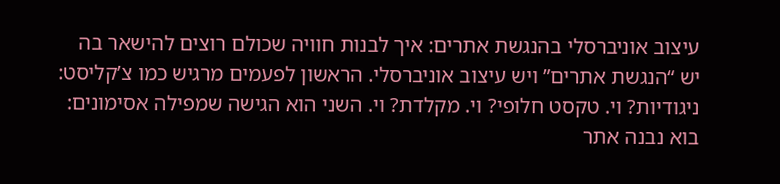עיצוב אוניברסלי בהנגשת אתרים: איך לבנות חוויה שכולם רוצים להישאר בה
יש “הנגשת אתרים” ויש עיצוב אוניברסלי. הראשון לפעמים מרגיש כמו צ’קליסט: ניגודיות? וי. טקסט חלופי? וי. מקלדת? וי. השני הוא הגישה שמפילה אסימונים: בוא נבנה אתר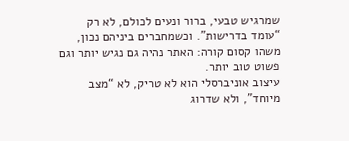שמרגיש טבעי, ברור ונעים לכולם, לא רק “עומד בדרישות”. וכשמחברים ביניהם נכון, משהו קסום קורה: האתר נהיה גם נגיש יותר וגם פשוט טוב יותר.
עיצוב אוניברסלי הוא לא טריק, לא “מצב מיוחד”, ולא שדרוג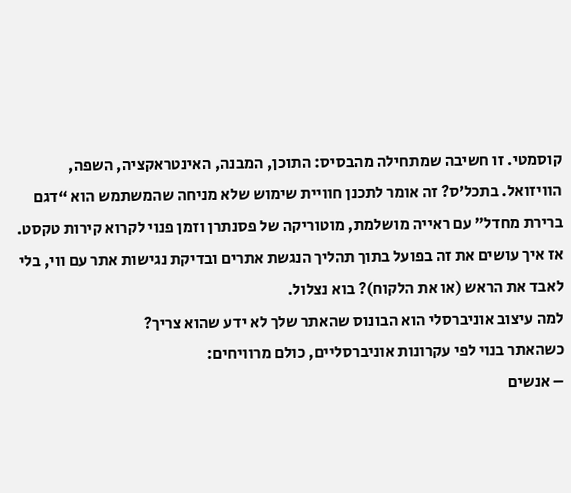קוסמטי. זו חשיבה שמתחילה מהבסיס: התוכן, המבנה, האינטראקציה, השפה, הוויזואל. בתכל’ס? זה אומר לתכנן חוויית שימוש שלא מניחה שהמשתמש הוא “דגם ברירת מחדל” עם ראייה מושלמת, מוטוריקה של פסנתרן וזמן פנוי לקרוא קירות טקסט.
אז איך עושים את זה בפועל בתוך תהליך הנגשת אתרים ובדיקת נגישות אתר עם ווי, בלי לאבד את הראש (או את הלקוח)? בוא נצלול.
למה עיצוב אוניברסלי הוא הבונוס שהאתר שלך לא ידע שהוא צריך?
כשהאתר בנוי לפי עקרונות אוניברסליים, כולם מרוויחים:
– אנשים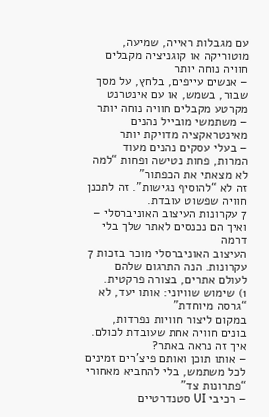עם מגבלות ראייה, שמיעה, מוטוריקה או קוגניציה מקבלים חוויה נוחה יותר
– אנשים עייפים, בלחץ, על מסך שבור, בשמש, או עם אינטרנט מקרטע מקבלים חוויה נוחה יותר
– משתמשי מובייל נהנים מאינטראקציה מדויקת יותר
– בעלי עסקים נהנים מעוד המרות, פחות נטישה ופחות “למה לא מצאתי את הכפתור”
זה לא “להוסיף נגישות”. זה לתכנן חוויה שפשוט עובדת.
7 עקרונות העיצוב האוניברסלי – ואיך הם נכנסים לאתר שלך בלי דרמה
העיצוב האוניברסלי מוכר בזכות 7 עקרונות. הנה התרגום שלהם לעולם אתרים, בצורה פרקטית.
1) שימוש שוויוני: אותו יעד, לא “גרסה מיוחדת”
במקום ליצור חוויות נפרדות, בונים חוויה אחת שעובדת לכולם.
איך זה נראה באתר?
– אותו תוכן ואותם פיצ’רים זמינים לכל משתמש, בלי להחביא מאחורי “פתרונות צד”
– רכיבי UI סטנדרטיים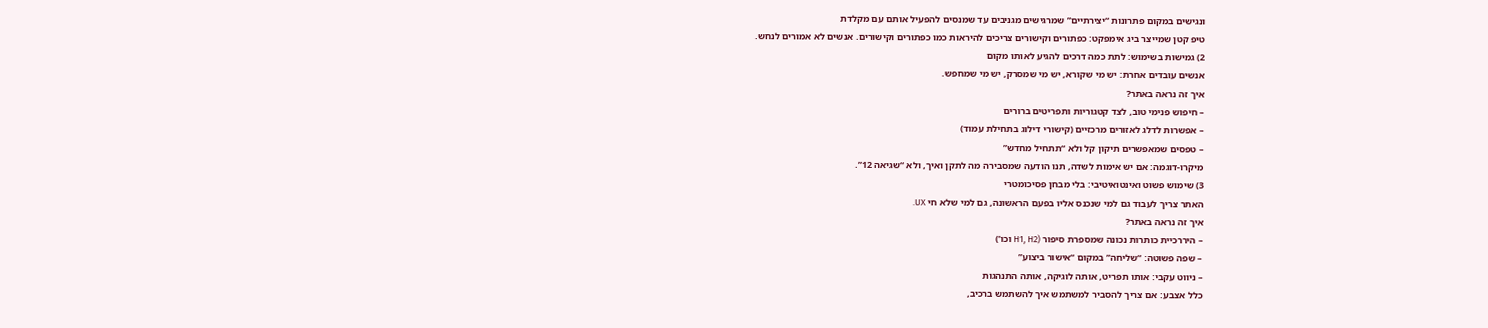ונגישים במקום פתרונות “יצירתיים” שמרגישים מגניבים עד שמנסים להפעיל אותם עם מקלדת
טיפ קטן שמייצר ביג אימפקט: כפתורים וקישורים צריכים להיראות כמו כפתורים וקישורים. אנשים לא אמורים לנחש.
2) גמישות בשימוש: לתת כמה דרכים להגיע לאותו מקום
אנשים עובדים אחרת: יש מי שקורא, יש מי שמסרק, יש מי שמחפש.
איך זה נראה באתר?
– חיפוש פנימי טוב, לצד קטגוריות ותפריטים ברורים
– אפשרות לדלג לאזורים מרכזיים (קישורי דילוג בתחילת עמוד)
– טפסים שמאפשרים תיקון קל ולא “תתחיל מחדש”
מיקרו-דוגמה: אם יש אימות לשדה, תנו הודעה שמסבירה מה לתקן ואיך, ולא “שגיאה 12”.
3) שימוש פשוט ואינטואיטיבי: בלי מבחן פסיכומטרי
האתר צריך לעבוד גם למי שנכנס אליו בפעם הראשונה, גם למי שלא חי UX.
איך זה נראה באתר?
– היררכיית כותרות נכונה שמספרת סיפור (H1, H2 וכו’)
– שפה פשוטה: “שליחה” במקום “אישור ביצוע”
– ניווט עקבי: אותו תפריט, אותה לוגיקה, אותה התנהגות
כלל אצבע: אם צריך להסביר למשתמש איך להשתמש ברכיב,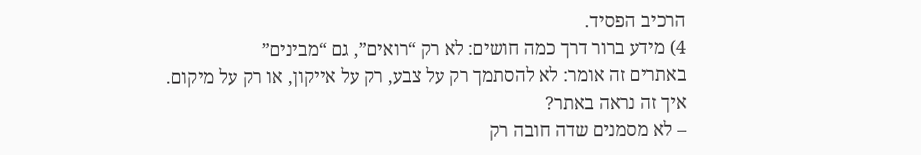הרכיב הפסיד.
4) מידע ברור דרך כמה חושים: לא רק “רואים”, גם “מבינים”
באתרים זה אומר: לא להסתמך רק על צבע, רק על אייקון, או רק על מיקום.
איך זה נראה באתר?
– לא מסמנים שדה חובה רק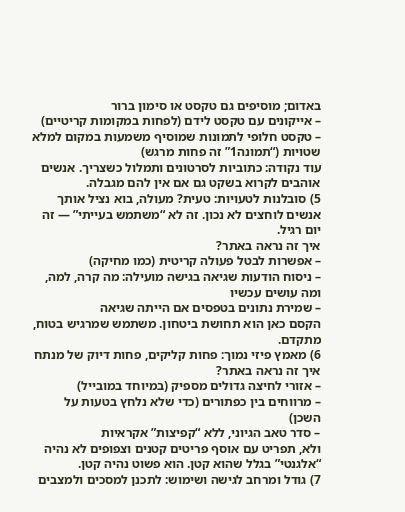באדום; מוסיפים גם טקסט או סימון ברור
– אייקונים עם טקסט לידם (לפחות במקומות קריטיים)
– טקסט חלופי לתמונות שמוסיף משמעות במקום למלא שטויות (“תמונה1” זה פחות מרגש)
עוד נקודה: כתוביות לסרטונים ותמלול כשצריך. אנשים אוהבים לקרוא בשקט גם אם אין להם מגבלה.
5) סובלנות לטעויות: טעית? מעולה, בוא נציל אותך
אנשים לוחצים לא נכון. זה לא “משתמש בעייתי” — זה יום רגיל.
איך זה נראה באתר?
– אפשרות לבטל פעולה קריטית (כמו מחיקה)
– ניסוח הודעות שגיאה בגישה מועילה: מה קרה, למה, ומה עושים עכשיו
– שמירת נתונים בטפסים אם הייתה שגיאה
הקסם כאן הוא תחושת ביטחון. משתמש שמרגיש בטוח, מתקדם.
6) מאמץ פיזי נמוך: פחות קליקים, פחות דיוק של מנתח
איך זה נראה באתר?
– אזורי לחיצה גדולים מספיק (במיוחד במובייל)
– מרווחים בין כפתורים (כדי שלא נלחץ בטעות על השכן)
– סדר טאב הגיוני, ללא “קפיצות” אקראיות
ולא, תפריט עם אוסף פריטים קטנים וצפופים לא נהיה “אלגנטי” בגלל שהוא קטן. הוא פשוט נהיה קטן.
7) גודל ומרחב לגישה ושימוש: לתכנן למסכים ולמצבים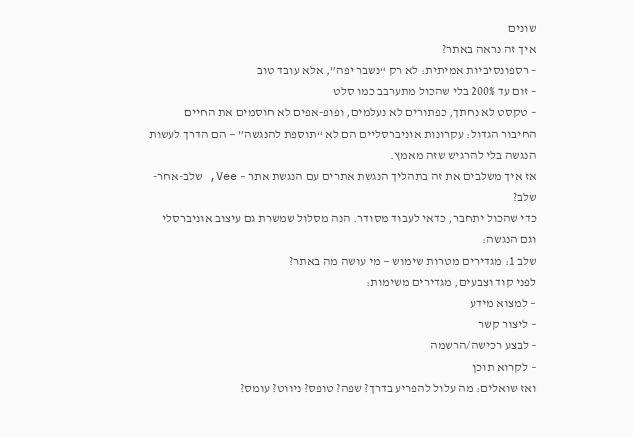שונים
איך זה נראה באתר?
– רספונסיביות אמיתית: לא רק “נשבר יפה”, אלא עובד טוב
– זום עד 200% בלי שהכול מתערבב כמו סלט
– טקסט לא נחתך, כפתורים לא נעלמים, ופופ-אפים לא חוסמים את החיים
החיבור הגדול: עקרונות אוניברסליים הם לא “תוספת להנגשה” — הם הדרך לעשות הנגשה בלי להרגיש שזה מאמץ.
אז איך משלבים את זה בתהליך הנגשת אתרים עם הנגשת אתר – Vee, שלב-אחר-שלב?
כדי שהכול יתחבר, כדאי לעבוד מסודר. הנה מסלול שמשרת גם עיצוב אוניברסלי וגם הנגשה:
שלב 1: מגדירים מטרות שימוש — מי עושה מה באתר?
לפני קוד וצבעים, מגדירים משימות:
– למצוא מידע
– ליצור קשר
– לבצע רכישה/הרשמה
– לקרוא תוכן
ואז שואלים: מה עלול להפריע בדרך? שפה? טופס? ניווט? עומס?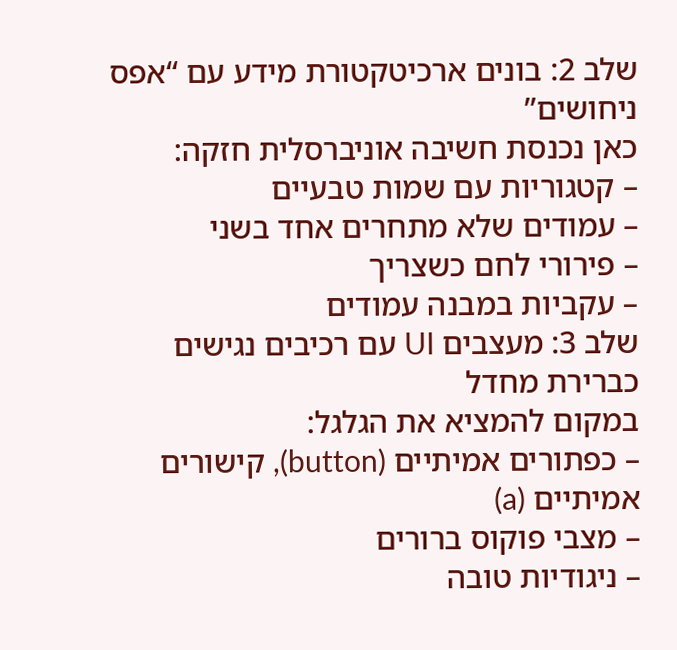שלב 2: בונים ארכיטקטורת מידע עם “אפס ניחושים”
כאן נכנסת חשיבה אוניברסלית חזקה:
– קטגוריות עם שמות טבעיים
– עמודים שלא מתחרים אחד בשני
– פירורי לחם כשצריך
– עקביות במבנה עמודים
שלב 3: מעצבים UI עם רכיבים נגישים כברירת מחדל
במקום להמציא את הגלגל:
– כפתורים אמיתיים (button), קישורים אמיתיים (a)
– מצבי פוקוס ברורים
– ניגודיות טובה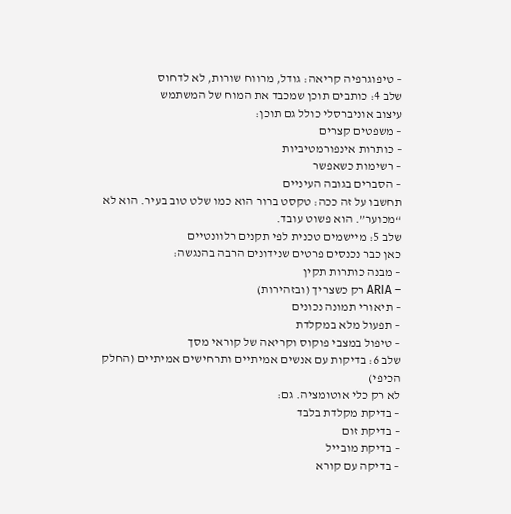– טיפוגרפיה קריאה: גודל, מרווח שורות, לא לדחוס
שלב 4: כותבים תוכן שמכבד את המוח של המשתמש
עיצוב אוניברסלי כולל גם תוכן:
– משפטים קצרים
– כותרות אינפורמטיביות
– רשימות כשאפשר
– הסברים בגובה העיניים
תחשבו על זה ככה: טקסט ברור הוא כמו שלט טוב בעיר. הוא לא “מכוער”. הוא פשוט עובד.
שלב 5: מיישמים טכנית לפי תקנים רלוונטיים
כאן כבר נכנסים פרטים שנידונים הרבה בהנגשה:
– מבנה כותרות תקין
– ARIA רק כשצריך (ובזהירות)
– תיאורי תמונה נכונים
– תפעול מלא במקלדת
– טיפול במצבי פוקוס וקריאה של קוראי מסך
שלב 6: בדיקות עם אנשים אמיתיים ותרחישים אמיתיים (החלק הכיפי)
לא רק כלי אוטומציה. גם:
– בדיקת מקלדת בלבד
– בדיקת זום
– בדיקת מובייל
– בדיקה עם קורא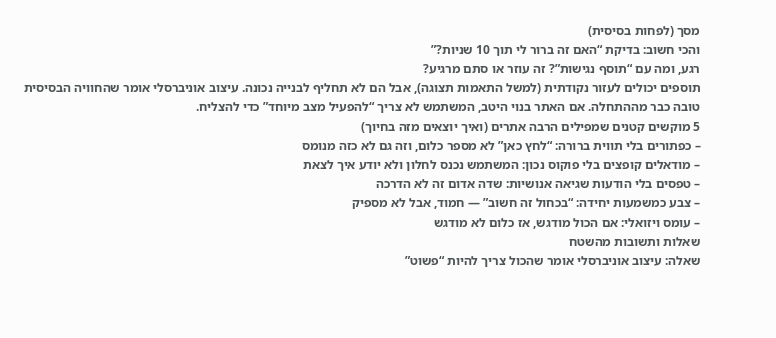מסך (לפחות בסיסית)
והכי חשוב: בדיקת “האם זה ברור לי תוך 10 שניות?”
רגע, ומה עם “תוסף נגישות”? זה עוזר או סתם מרגיע?
תוספים יכולים לעזור נקודתית (למשל התאמות תצוגה), אבל הם לא תחליף לבנייה נכונה. עיצוב אוניברסלי אומר שהחוויה הבסיסית טובה כבר מההתחלה. אם האתר בנוי היטב, המשתמש לא צריך “להפעיל מצב מיוחד” כדי להצליח.
5 מוקשים קטנים שמפילים הרבה אתרים (ואיך יוצאים מזה בחיוך)
– כפתורים בלי תווית ברורה: “לחץ כאן” לא מספר כלום, וזה גם לא כזה מנומס
– מודאלים קופצים בלי פוקוס נכון: המשתמש נכנס לחלון ולא יודע איך לצאת
– טפסים בלי הודעות שגיאה אנושיות: שדה אדום זה לא הדרכה
– צבע כמשמעות יחידה: “בכחול זה חשוב” — חמוד, אבל לא מספיק
– עומס ויזואלי: אם הכול מודגש, אז כלום לא מודגש
שאלות ותשובות מהשטח
שאלה: עיצוב אוניברסלי אומר שהכול צריך להיות “פשוט”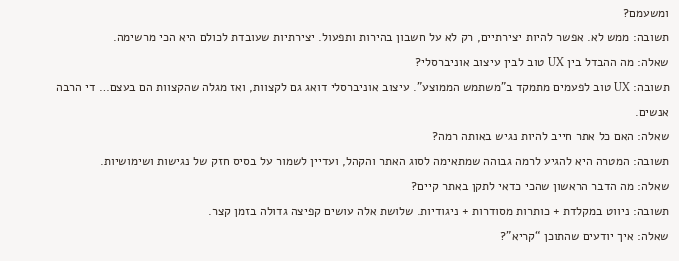ומשעמם?
תשובה: ממש לא. אפשר להיות יצירתיים, רק לא על חשבון בהירות ותפעול. יצירתיות שעובדת לכולם היא הכי מרשימה.
שאלה: מה ההבדל בין UX טוב לבין עיצוב אוניברסלי?
תשובה: UX טוב לפעמים מתמקד ב”משתמש הממוצע”. עיצוב אוניברסלי דואג גם לקצוות, ואז מגלה שהקצוות הם בעצם… די הרבה אנשים.
שאלה: האם כל אתר חייב להיות נגיש באותה רמה?
תשובה: המטרה היא להגיע לרמה גבוהה שמתאימה לסוג האתר והקהל, ועדיין לשמור על בסיס חזק של נגישות ושימושיות.
שאלה: מה הדבר הראשון שהכי כדאי לתקן באתר קיים?
תשובה: ניווט במקלדת + כותרות מסודרות + ניגודיות. שלושת אלה עושים קפיצה גדולה בזמן קצר.
שאלה: איך יודעים שהתוכן “קריא”?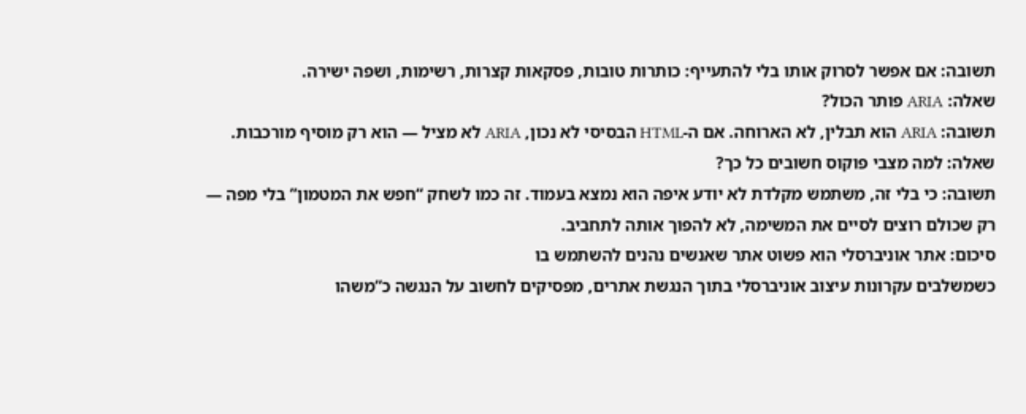תשובה: אם אפשר לסרוק אותו בלי להתעייף: כותרות טובות, פסקאות קצרות, רשימות, ושפה ישירה.
שאלה: ARIA פותר הכול?
תשובה: ARIA הוא תבלין, לא הארוחה. אם ה-HTML הבסיסי לא נכון, ARIA לא מציל — הוא רק מוסיף מורכבות.
שאלה: למה מצבי פוקוס חשובים כל כך?
תשובה: כי בלי זה, משתמש מקלדת לא יודע איפה הוא נמצא בעמוד. זה כמו לשחק “חפש את המטמון” בלי מפה — רק שכולם רוצים לסיים את המשימה, לא להפוך אותה לתחביב.
סיכום: אתר אוניברסלי הוא פשוט אתר שאנשים נהנים להשתמש בו
כשמשלבים עקרונות עיצוב אוניברסלי בתוך הנגשת אתרים, מפסיקים לחשוב על הנגשה כ”משהו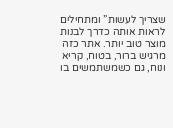שצריך לעשות” ומתחילים לראות אותה כדרך לבנות מוצר טוב יותר. אתר כזה מרגיש ברור, בטוח, קריא ונוח, גם כשמשתמשים בו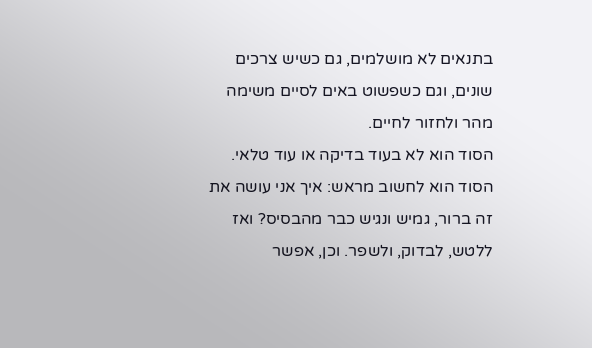בתנאים לא מושלמים, גם כשיש צרכים שונים, וגם כשפשוט באים לסיים משימה מהר ולחזור לחיים.
הסוד הוא לא בעוד בדיקה או עוד טלאי. הסוד הוא לחשוב מראש: איך אני עושה את זה ברור, גמיש ונגיש כבר מהבסיס? ואז ללטש, לבדוק, ולשפר. וכן, אפשר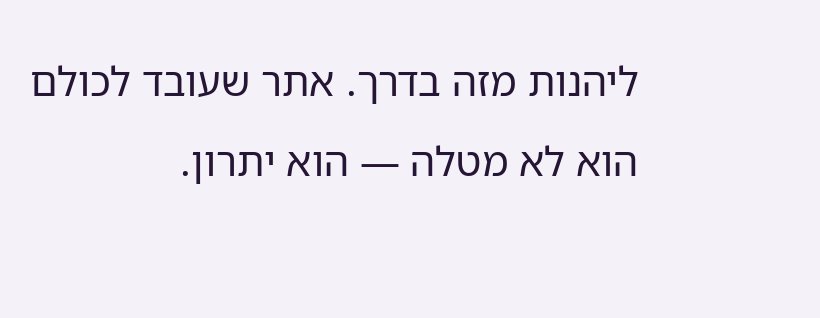ליהנות מזה בדרך. אתר שעובד לכולם הוא לא מטלה — הוא יתרון.